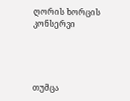ღორის ხორცის კონსერვი




თუმცა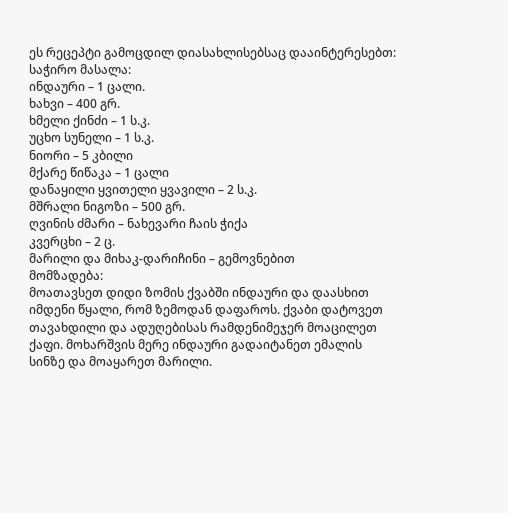ეს რეცეპტი გამოცდილ დიასახლისებსაც დააინტერესებთ:
საჭირო მასალა:
ინდაური – 1 ცალი.
ხახვი – 400 გრ.
ხმელი ქინძი – 1 ს.კ.
უცხო სუნელი – 1 ს.კ.
ნიორი – 5 კბილი
მქარე წიწაკა – 1 ცალი
დანაყილი ყვითელი ყვავილი – 2 ს.კ.
მშრალი ნიგოზი – 500 გრ.
ღვინის ძმარი – ნახევარი ჩაის ჭიქა
კვერცხი – 2 ც.
მარილი და მიხაკ-დარიჩინი – გემოვნებით
მომზადება:
მოათავსეთ დიდი ზომის ქვაბში ინდაური და დაასხით იმდენი წყალი, რომ ზემოდან დაფაროს. ქვაბი დატოვეთ თავახდილი და ადუღებისას რამდენიმეჯერ მოაცილეთ ქაფი. მოხარშვის მერე ინდაური გადაიტანეთ ემალის სინზე და მოაყარეთ მარილი.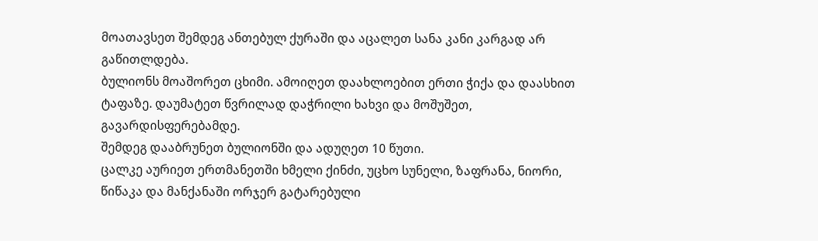მოათავსეთ შემდეგ ანთებულ ქურაში და აცალეთ სანა კანი კარგად არ გაწითლდება.
ბულიონს მოაშორეთ ცხიმი. ამოიღეთ დაახლოებით ერთი ჭიქა და დაასხით ტაფაზე. დაუმატეთ წვრილად დაჭრილი ხახვი და მოშუშეთ, გავარდისფერებამდე.
შემდეგ დააბრუნეთ ბულიონში და ადუღეთ 10 წუთი.
ცალკე აურიეთ ერთმანეთში ხმელი ქინძი, უცხო სუნელი, ზაფრანა, ნიორი, წიწაკა და მანქანაში ორჯერ გატარებული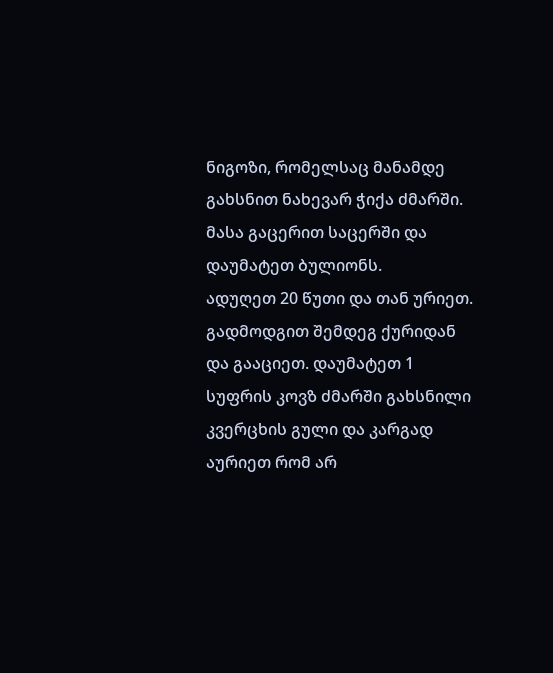ნიგოზი, რომელსაც მანამდე გახსნით ნახევარ ჭიქა ძმარში. მასა გაცერით საცერში და დაუმატეთ ბულიონს.
ადუღეთ 20 წუთი და თან ურიეთ. გადმოდგით შემდეგ ქურიდან და გააციეთ. დაუმატეთ 1 სუფრის კოვზ ძმარში გახსნილი კვერცხის გული და კარგად აურიეთ რომ არ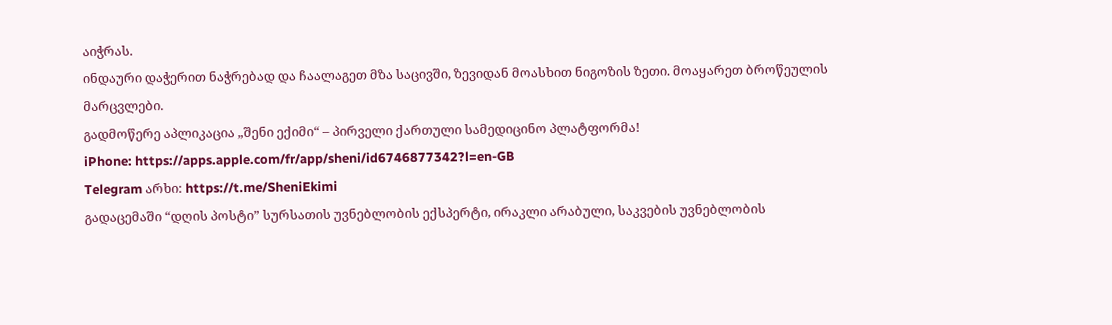აიჭრას.
ინდაური დაჭერით ნაჭრებად და ჩაალაგეთ მზა საცივში, ზევიდან მოასხით ნიგოზის ზეთი. მოაყარეთ ბროწეულის მარცვლები.
გადმოწერე აპლიკაცია „შენი ექიმი“ – პირველი ქართული სამედიცინო პლატფორმა!
iPhone: https://apps.apple.com/fr/app/sheni/id6746877342?l=en-GB
Telegram არხი: https://t.me/SheniEkimi
გადაცემაში “დღის პოსტი” სურსათის უვნებლობის ექსპერტი, ირაკლი არაბული, საკვების უვნებლობის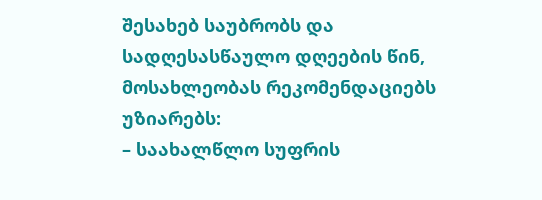შესახებ საუბრობს და სადღესასწაულო დღეების წინ, მოსახლეობას რეკომენდაციებს უზიარებს:
– საახალწლო სუფრის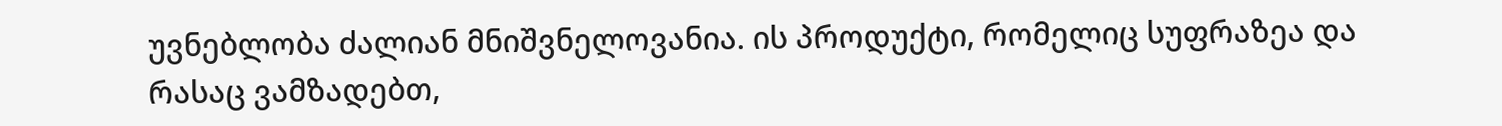უვნებლობა ძალიან მნიშვნელოვანია. ის პროდუქტი, რომელიც სუფრაზეა და რასაც ვამზადებთ,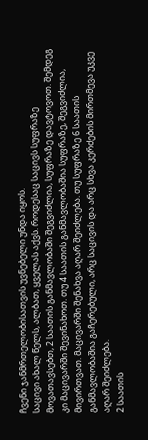ჩვენი ჯანმრთელობისათვის უვნებელი უნდა იყოს.
საცივი ახალ წელს, ალბათ, ყველას აქვს. როდესაც საცივს სუფრაზე მოვათავსებთ, 2 საათის განმავლობაში შეგვიძლია, სუფრაზე დავტოვოთ. შემდეგ კი მაცივარში შევინახოთ. თუ 4 საათის განმავლობაშია სუფრაზე, შეგვიძლია, მივირთვათ. მაცივარში შენახვა აღარ შეიძლება. თუ სუფრაზე 6 საათის განმავლობაშია გაჩერებული, არც საცივის და არც სხვა კერძების მირთმევა უკვე აღარ შეიძლება.
2 საათის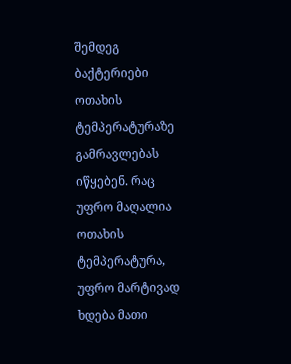შემდეგ ბაქტერიები ოთახის ტემპერატურაზე გამრავლებას იწყებენ. რაც უფრო მაღალია ოთახის ტემპერატურა, უფრო მარტივად ხდება მათი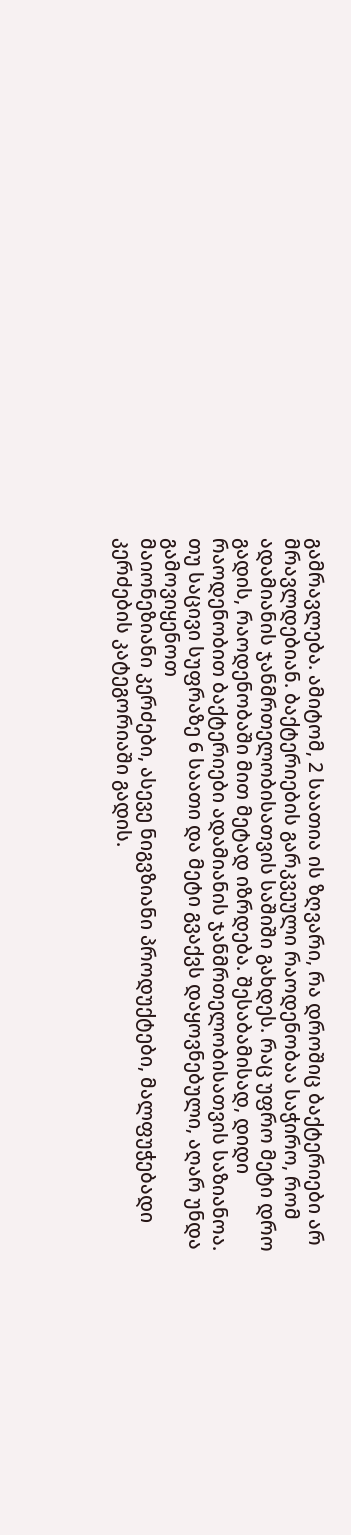გამრავლება. ამიტომ, 2 საათია ის ზღვარი, რა დროშიც ბაქტერიები არ მრავლდებიან. ბაქტერიების გარკვეული რაოდენობაა საჭირო, რომ ადამიანის ჯანმრთელობისათვის საშიში გახდეს. რაც უფრო მეტი დრო გადის, რაოდენობაში მით მეტად იზრდება. შესაბამისად, დიდი რაოდენობით ბაქტერიები ადამიანის ჯანმრთელობისათვის საზიანოა.
თუ საცივი სუფრაზე 6 საათი და მეტი გვაქვს დაყოვნებული, აღარ უნდა გამოვიყენოთ
მაიონეზიანი კერძები, ასევე ნიგვზიანი პროდუქტები, მალფუჭებადი კერძების კატეგორიაში გადის.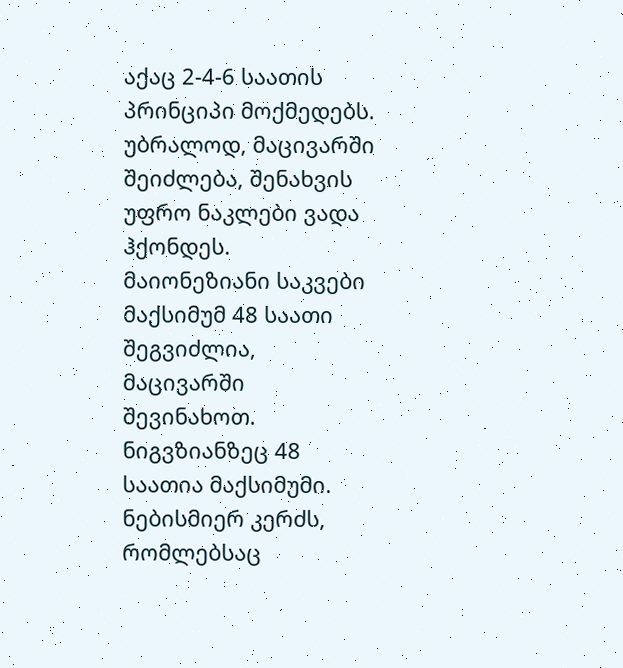აქაც 2-4-6 საათის პრინციპი მოქმედებს. უბრალოდ, მაცივარში შეიძლება, შენახვის უფრო ნაკლები ვადა ჰქონდეს. მაიონეზიანი საკვები მაქსიმუმ 48 საათი შეგვიძლია, მაცივარში შევინახოთ. ნიგვზიანზეც 48 საათია მაქსიმუმი. ნებისმიერ კერძს, რომლებსაც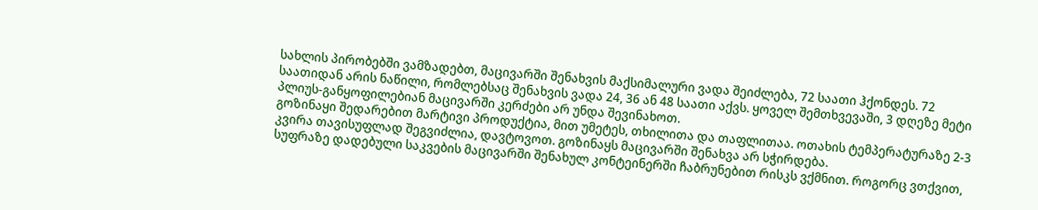სახლის პირობებში ვამზადებთ, მაცივარში შენახვის მაქსიმალური ვადა შეიძლება, 72 საათი ჰქონდეს. 72 საათიდან არის ნაწილი, რომლებსაც შენახვის ვადა 24, 36 ან 48 საათი აქვს. ყოველ შემთხვევაში, 3 დღეზე მეტი პლიუს-განყოფილებიან მაცივარში კერძები არ უნდა შევინახოთ.
გოზინაყი შედარებით მარტივი პროდუქტია, მით უმეტეს, თხილითა და თაფლითაა. ოთახის ტემპერატურაზე 2-3 კვირა თავისუფლად შეგვიძლია, დავტოვოთ. გოზინაყს მაცივარში შენახვა არ სჭირდება.
სუფრაზე დადებული საკვების მაცივარში შენახულ კონტეინერში ჩაბრუნებით რისკს ვქმნით. როგორც ვთქვით,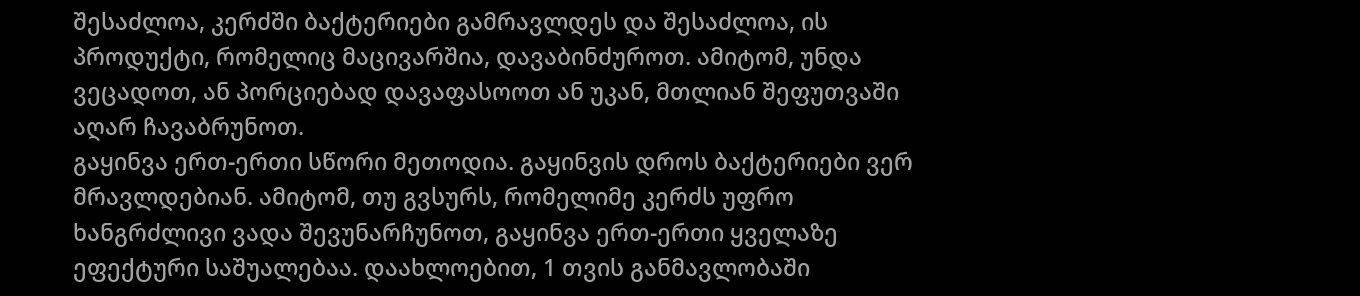შესაძლოა, კერძში ბაქტერიები გამრავლდეს და შესაძლოა, ის პროდუქტი, რომელიც მაცივარშია, დავაბინძუროთ. ამიტომ, უნდა ვეცადოთ, ან პორციებად დავაფასოოთ ან უკან, მთლიან შეფუთვაში აღარ ჩავაბრუნოთ.
გაყინვა ერთ-ერთი სწორი მეთოდია. გაყინვის დროს ბაქტერიები ვერ მრავლდებიან. ამიტომ, თუ გვსურს, რომელიმე კერძს უფრო ხანგრძლივი ვადა შევუნარჩუნოთ, გაყინვა ერთ-ერთი ყველაზე ეფექტური საშუალებაა. დაახლოებით, 1 თვის განმავლობაში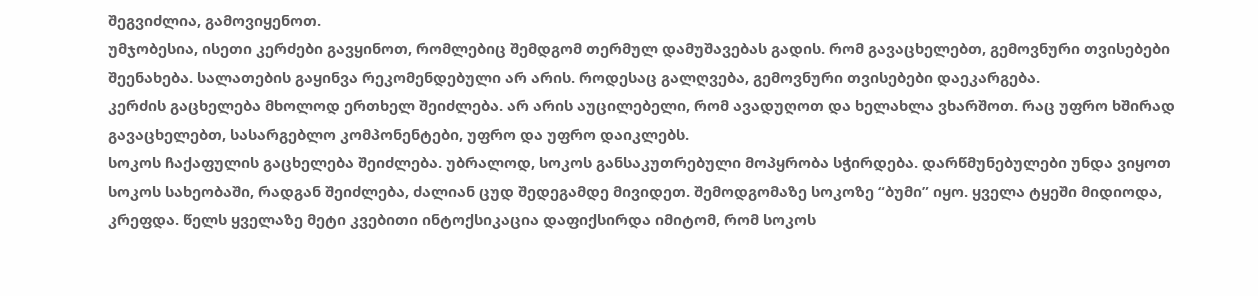შეგვიძლია, გამოვიყენოთ.
უმჯობესია, ისეთი კერძები გავყინოთ, რომლებიც შემდგომ თერმულ დამუშავებას გადის. რომ გავაცხელებთ, გემოვნური თვისებები შეენახება. სალათების გაყინვა რეკომენდებული არ არის. როდესაც გალღვება, გემოვნური თვისებები დაეკარგება.
კერძის გაცხელება მხოლოდ ერთხელ შეიძლება. არ არის აუცილებელი, რომ ავადუღოთ და ხელახლა ვხარშოთ. რაც უფრო ხშირად გავაცხელებთ, სასარგებლო კომპონენტები, უფრო და უფრო დაიკლებს.
სოკოს ჩაქაფულის გაცხელება შეიძლება. უბრალოდ, სოკოს განსაკუთრებული მოპყრობა სჭირდება. დარწმუნებულები უნდა ვიყოთ სოკოს სახეობაში, რადგან შეიძლება, ძალიან ცუდ შედეგამდე მივიდეთ. შემოდგომაზე სოკოზე “ბუმი” იყო. ყველა ტყეში მიდიოდა, კრეფდა. წელს ყველაზე მეტი კვებითი ინტოქსიკაცია დაფიქსირდა იმიტომ, რომ სოკოს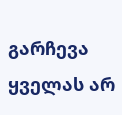გარჩევა ყველას არ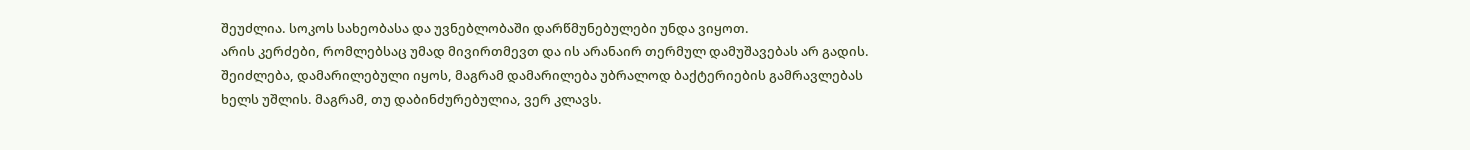შეუძლია. სოკოს სახეობასა და უვნებლობაში დარწმუნებულები უნდა ვიყოთ.
არის კერძები, რომლებსაც უმად მივირთმევთ და ის არანაირ თერმულ დამუშავებას არ გადის. შეიძლება, დამარილებული იყოს, მაგრამ დამარილება უბრალოდ ბაქტერიების გამრავლებას ხელს უშლის. მაგრამ, თუ დაბინძურებულია, ვერ კლავს.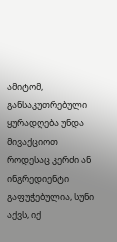ამიტომ, განსაკუთრებული ყურადღება უნდა მივაქციოთ
როდესაც კერძი ან ინგრედიენტი გაფუჭებულია, სუნი აქვს, იქ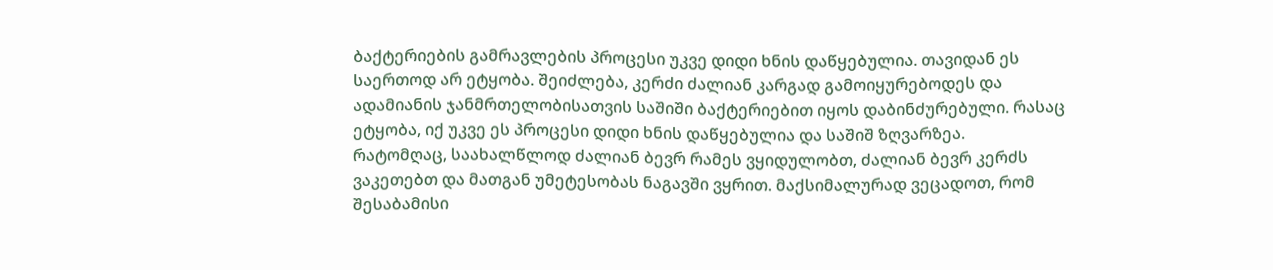ბაქტერიების გამრავლების პროცესი უკვე დიდი ხნის დაწყებულია. თავიდან ეს საერთოდ არ ეტყობა. შეიძლება, კერძი ძალიან კარგად გამოიყურებოდეს და ადამიანის ჯანმრთელობისათვის საშიში ბაქტერიებით იყოს დაბინძურებული. რასაც ეტყობა, იქ უკვე ეს პროცესი დიდი ხნის დაწყებულია და საშიშ ზღვარზეა.
რატომღაც, საახალწლოდ ძალიან ბევრ რამეს ვყიდულობთ, ძალიან ბევრ კერძს ვაკეთებთ და მათგან უმეტესობას ნაგავში ვყრით. მაქსიმალურად ვეცადოთ, რომ შესაბამისი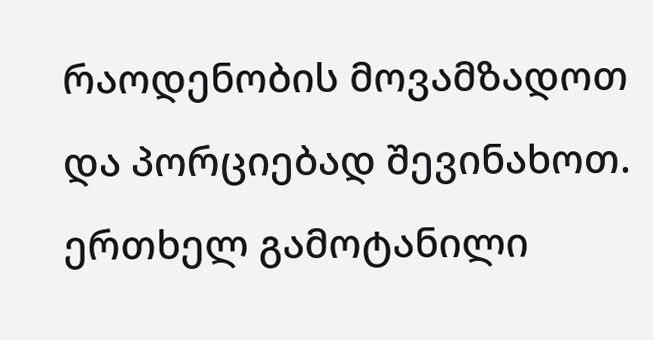რაოდენობის მოვამზადოთ და პორციებად შევინახოთ. ერთხელ გამოტანილი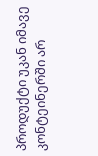პროდუქტი უკან იმავე კონტეინერში არ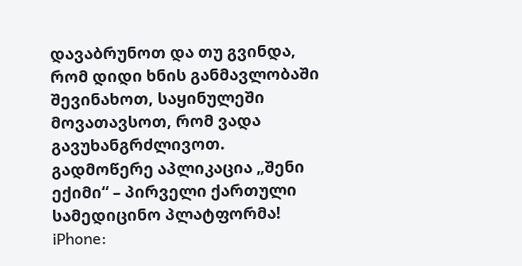დავაბრუნოთ და თუ გვინდა, რომ დიდი ხნის განმავლობაში შევინახოთ, საყინულეში მოვათავსოთ, რომ ვადა გავუხანგრძლივოთ.
გადმოწერე აპლიკაცია „შენი ექიმი“ – პირველი ქართული სამედიცინო პლატფორმა!
iPhone: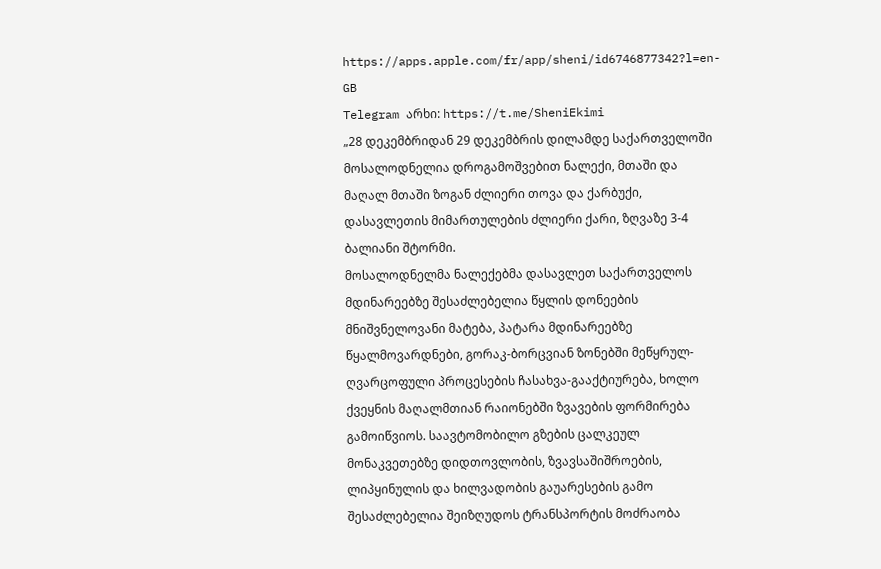https://apps.apple.com/fr/app/sheni/id6746877342?l=en-GB
Telegram არხი: https://t.me/SheniEkimi
„28 დეკემბრიდან 29 დეკემბრის დილამდე საქართველოში მოსალოდნელია დროგამოშვებით ნალექი, მთაში და მაღალ მთაში ზოგან ძლიერი თოვა და ქარბუქი, დასავლეთის მიმართულების ძლიერი ქარი, ზღვაზე 3-4 ბალიანი შტორმი.
მოსალოდნელმა ნალექებმა დასავლეთ საქართველოს მდინარეებზე შესაძლებელია წყლის დონეების მნიშვნელოვანი მატება, პატარა მდინარეებზე წყალმოვარდნები, გორაკ-ბორცვიან ზონებში მეწყრულ-ღვარცოფული პროცესების ჩასახვა-გააქტიურება, ხოლო ქვეყნის მაღალმთიან რაიონებში ზვავების ფორმირება გამოიწვიოს. საავტომობილო გზების ცალკეულ მონაკვეთებზე დიდთოვლობის, ზვავსაშიშროების, ლიპყინულის და ხილვადობის გაუარესების გამო შესაძლებელია შეიზღუდოს ტრანსპორტის მოძრაობა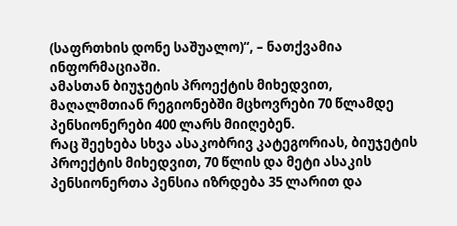(საფრთხის დონე საშუალო)“, – ნათქვამია ინფორმაციაში.
ამასთან ბიუჯეტის პროექტის მიხედვით, მაღალმთიან რეგიონებში მცხოვრები 70 წლამდე პენსიონერები 400 ლარს მიიღებენ.
რაც შეეხება სხვა ასაკობრივ კატეგორიას, ბიუჯეტის პროექტის მიხედვით, 70 წლის და მეტი ასაკის პენსიონერთა პენსია იზრდება 35 ლარით და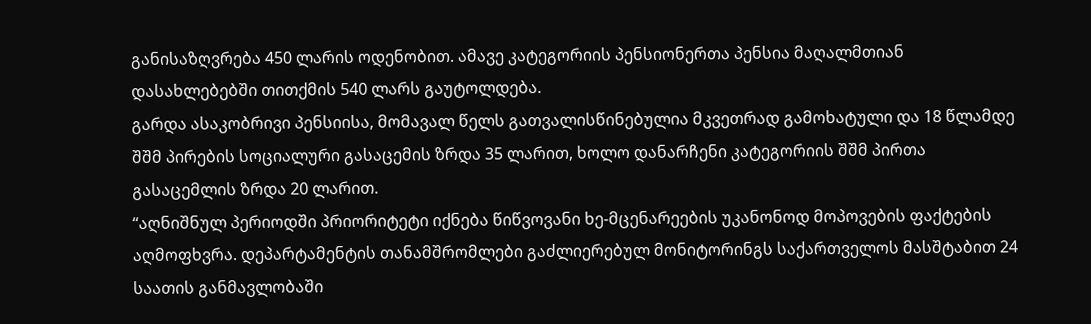განისაზღვრება 450 ლარის ოდენობით. ამავე კატეგორიის პენსიონერთა პენსია მაღალმთიან დასახლებებში თითქმის 540 ლარს გაუტოლდება.
გარდა ასაკობრივი პენსიისა, მომავალ წელს გათვალისწინებულია მკვეთრად გამოხატული და 18 წლამდე შშმ პირების სოციალური გასაცემის ზრდა 35 ლარით, ხოლო დანარჩენი კატეგორიის შშმ პირთა გასაცემლის ზრდა 20 ლარით.
“აღნიშნულ პერიოდში პრიორიტეტი იქნება წიწვოვანი ხე-მცენარეების უკანონოდ მოპოვების ფაქტების აღმოფხვრა. დეპარტამენტის თანამშრომლები გაძლიერებულ მონიტორინგს საქართველოს მასშტაბით 24 საათის განმავლობაში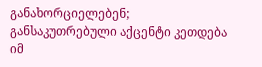განახორციელებენ; განსაკუთრებული აქცენტი კეთდება იმ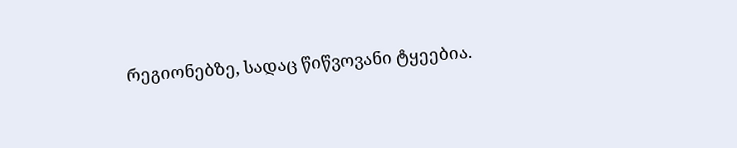რეგიონებზე, სადაც წიწვოვანი ტყეებია.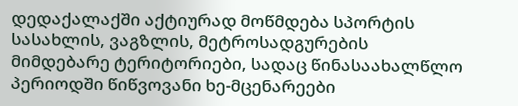დედაქალაქში აქტიურად მოწმდება სპორტის სასახლის, ვაგზლის, მეტროსადგურების მიმდებარე ტერიტორიები, სადაც წინასაახალწლო პერიოდში წიწვოვანი ხე-მცენარეები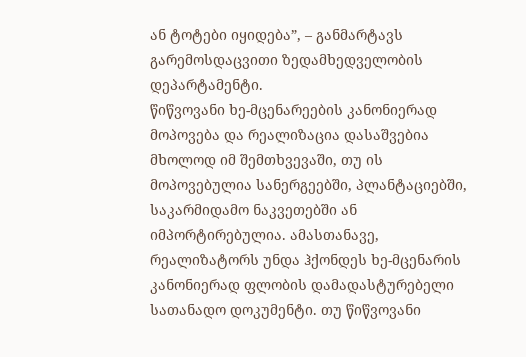ან ტოტები იყიდება”, – განმარტავს გარემოსდაცვითი ზედამხედველობის დეპარტამენტი.
წიწვოვანი ხე-მცენარეების კანონიერად მოპოვება და რეალიზაცია დასაშვებია მხოლოდ იმ შემთხვევაში, თუ ის მოპოვებულია სანერგეებში, პლანტაციებში, საკარმიდამო ნაკვეთებში ან იმპორტირებულია. ამასთანავე, რეალიზატორს უნდა ჰქონდეს ხე-მცენარის კანონიერად ფლობის დამადასტურებელი სათანადო დოკუმენტი. თუ წიწვოვანი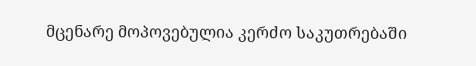მცენარე მოპოვებულია კერძო საკუთრებაში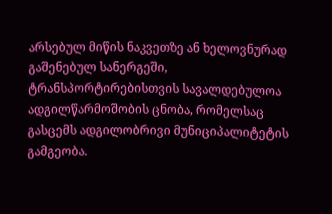არსებულ მიწის ნაკვეთზე ან ხელოვნურად გაშენებულ სანერგეში, ტრანსპორტირებისთვის სავალდებულოა ადგილწარმოშობის ცნობა, რომელსაც გასცემს ადგილობრივი მუნიციპალიტეტის გამგეობა.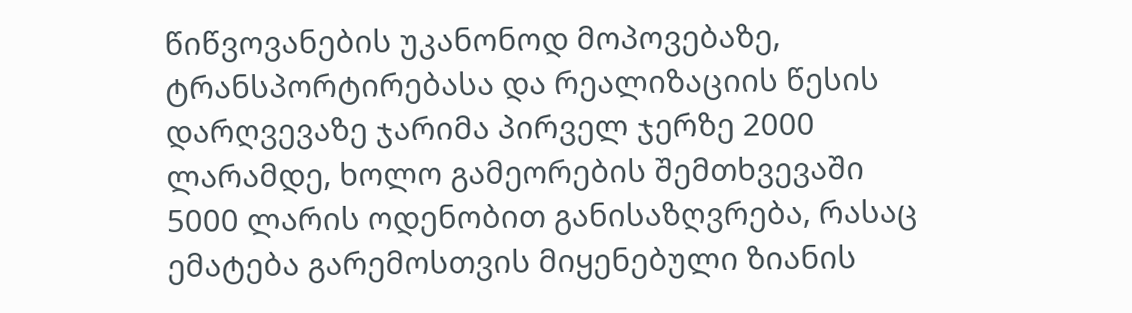წიწვოვანების უკანონოდ მოპოვებაზე, ტრანსპორტირებასა და რეალიზაციის წესის დარღვევაზე ჯარიმა პირველ ჯერზე 2000 ლარამდე, ხოლო გამეორების შემთხვევაში 5000 ლარის ოდენობით განისაზღვრება, რასაც ემატება გარემოსთვის მიყენებული ზიანის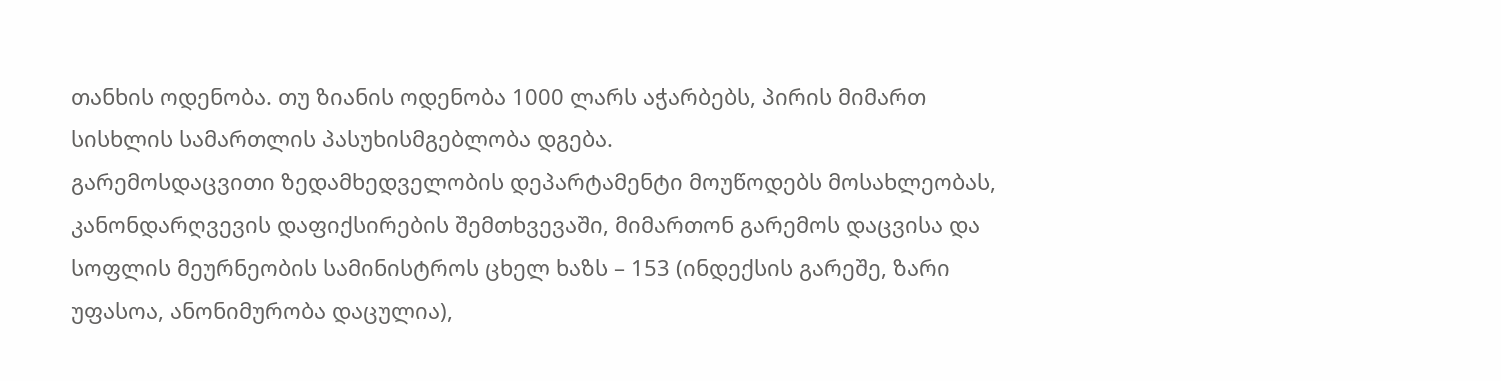თანხის ოდენობა. თუ ზიანის ოდენობა 1000 ლარს აჭარბებს, პირის მიმართ სისხლის სამართლის პასუხისმგებლობა დგება.
გარემოსდაცვითი ზედამხედველობის დეპარტამენტი მოუწოდებს მოსახლეობას, კანონდარღვევის დაფიქსირების შემთხვევაში, მიმართონ გარემოს დაცვისა და სოფლის მეურნეობის სამინისტროს ცხელ ხაზს – 153 (ინდექსის გარეშე, ზარი უფასოა, ანონიმურობა დაცულია),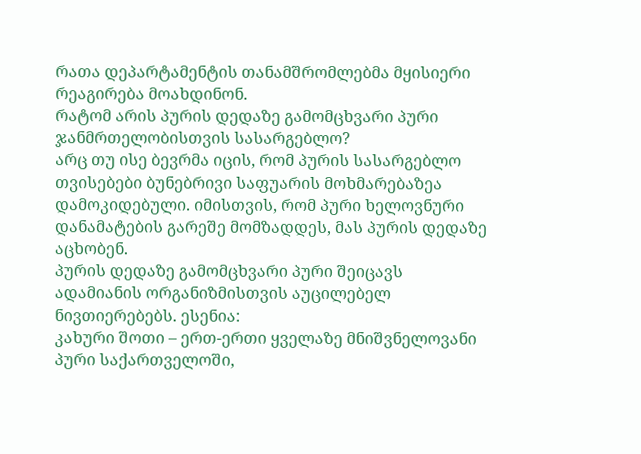რათა დეპარტამენტის თანამშრომლებმა მყისიერი რეაგირება მოახდინონ.
რატომ არის პურის დედაზე გამომცხვარი პური ჯანმრთელობისთვის სასარგებლო?
არც თუ ისე ბევრმა იცის, რომ პურის სასარგებლო თვისებები ბუნებრივი საფუარის მოხმარებაზეა დამოკიდებული. იმისთვის, რომ პური ხელოვნური დანამატების გარეშე მომზადდეს, მას პურის დედაზე აცხობენ.
პურის დედაზე გამომცხვარი პური შეიცავს ადამიანის ორგანიზმისთვის აუცილებელ ნივთიერებებს. ესენია:
კახური შოთი – ერთ-ერთი ყველაზე მნიშვნელოვანი პური საქართველოში,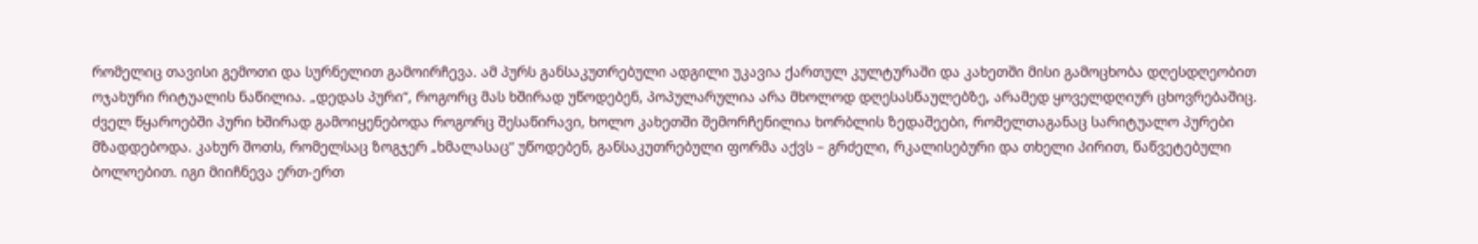რომელიც თავისი გემოთი და სურნელით გამოირჩევა. ამ პურს განსაკუთრებული ადგილი უკავია ქართულ კულტურაში და კახეთში მისი გამოცხობა დღესდღეობით ოჯახური რიტუალის ნაწილია. „დედას პური“, როგორც მას ხშირად უწოდებენ, პოპულარულია არა მხოლოდ დღესასწაულებზე, არამედ ყოველდღიურ ცხოვრებაშიც.
ძველ წყაროებში პური ხშირად გამოიყენებოდა როგორც შესაწირავი, ხოლო კახეთში შემორჩენილია ხორბლის ზედაშეები, რომელთაგანაც სარიტუალო პურები მზადდებოდა. კახურ შოთს, რომელსაც ზოგჯერ „ხმალასაც“ უწოდებენ, განსაკუთრებული ფორმა აქვს – გრძელი, რკალისებური და თხელი პირით, წაწვეტებული ბოლოებით. იგი მიიჩნევა ერთ-ერთ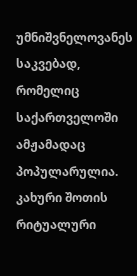უმნიშვნელოვანეს საკვებად, რომელიც საქართველოში ამჟამადაც პოპულარულია.
კახური შოთის რიტუალური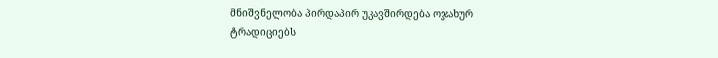მნიშვნელობა პირდაპირ უკავშირდება ოჯახურ ტრადიციებს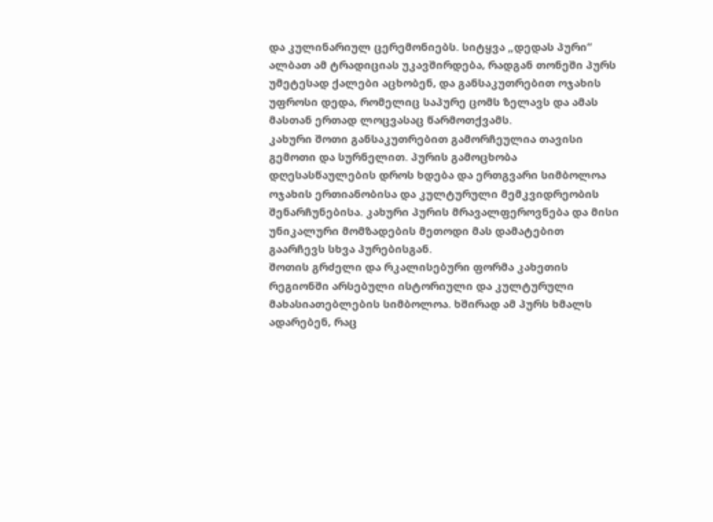და კულინარიულ ცერემონიებს. სიტყვა „დედას პური“ ალბათ ამ ტრადიციას უკავშირდება, რადგან თონეში პურს უმეტესად ქალები აცხობენ, და განსაკუთრებით ოჯახის უფროსი დედა, რომელიც საპურე ცომს ზელავს და ამას მასთან ერთად ლოცვასაც წარმოთქვამს.
კახური შოთი განსაკუთრებით გამორჩეულია თავისი გემოთი და სურნელით. პურის გამოცხობა დღესასწაულების დროს ხდება და ერთგვარი სიმბოლოა ოჯახის ერთიანობისა და კულტურული მემკვიდრეობის შენარჩუნებისა. კახური პურის მრავალფეროვნება და მისი უნიკალური მომზადების მეთოდი მას დამატებით გაარჩევს სხვა პურებისგან.
შოთის გრძელი და რკალისებური ფორმა კახეთის რეგიონში არსებული ისტორიული და კულტურული მახასიათებლების სიმბოლოა. ხშირად ამ პურს ხმალს ადარებენ, რაც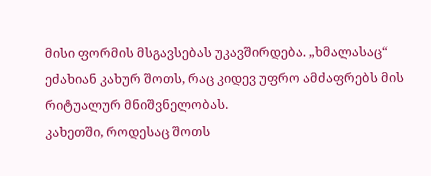მისი ფორმის მსგავსებას უკავშირდება. „ხმალასაც“ ეძახიან კახურ შოთს, რაც კიდევ უფრო ამძაფრებს მის რიტუალურ მნიშვნელობას.
კახეთში, როდესაც შოთს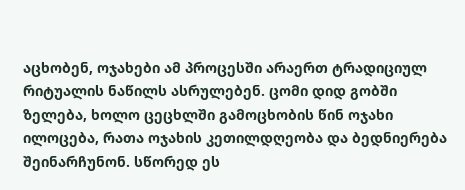აცხობენ, ოჯახები ამ პროცესში არაერთ ტრადიციულ რიტუალის ნაწილს ასრულებენ. ცომი დიდ გობში ზელება, ხოლო ცეცხლში გამოცხობის წინ ოჯახი ილოცება, რათა ოჯახის კეთილდღეობა და ბედნიერება შეინარჩუნონ. სწორედ ეს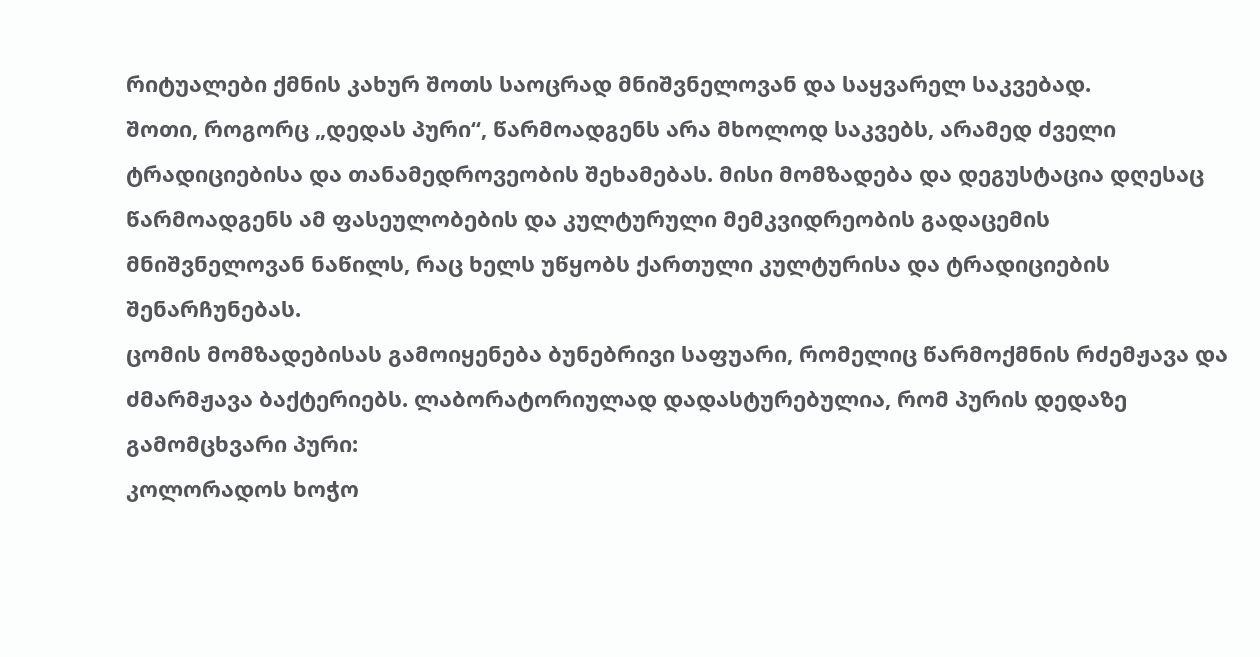რიტუალები ქმნის კახურ შოთს საოცრად მნიშვნელოვან და საყვარელ საკვებად.
შოთი, როგორც „დედას პური“, წარმოადგენს არა მხოლოდ საკვებს, არამედ ძველი ტრადიციებისა და თანამედროვეობის შეხამებას. მისი მომზადება და დეგუსტაცია დღესაც წარმოადგენს ამ ფასეულობების და კულტურული მემკვიდრეობის გადაცემის მნიშვნელოვან ნაწილს, რაც ხელს უწყობს ქართული კულტურისა და ტრადიციების შენარჩუნებას.
ცომის მომზადებისას გამოიყენება ბუნებრივი საფუარი, რომელიც წარმოქმნის რძემჟავა და ძმარმჟავა ბაქტერიებს. ლაბორატორიულად დადასტურებულია, რომ პურის დედაზე გამომცხვარი პური:
კოლორადოს ხოჭო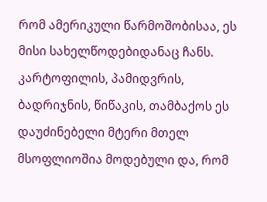რომ ამერიკული წარმოშობისაა, ეს მისი სახელწოდებიდანაც ჩანს. კარტოფილის, პამიდვრის, ბადრიჯნის, წიწაკის, თამბაქოს ეს დაუძინებელი მტერი მთელ მსოფლიოშია მოდებული და, რომ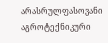არასრულფასოვანი აგროტექნიკური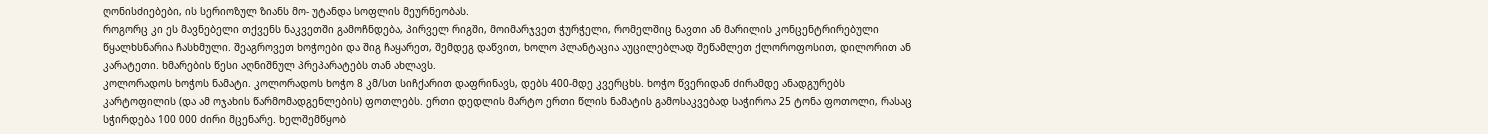ღონისძიებები, ის სერიოზულ ზიანს მო- უტანდა სოფლის მეურნეობას.
როგორც კი ეს მავნებელი თქვენს ნაკვეთში გამოჩნდება, პირველ რიგში, მოიმარჯვეთ ჭურჭელი, რომელშიც ნავთი ან მარილის კონცენტრირებული წყალხსნარია ჩასხმული. შეაგროვეთ ხოჭოები და შიგ ჩაყარეთ, შემდეგ დაწვით, ხოლო პლანტაცია აუცილებლად შეწამლეთ ქლოროფოსით, დილორით ან კარატეთი. ხმარების წესი აღნიშნულ პრეპარატებს თან ახლავს.
კოლორადოს ხოჭოს ნამატი. კოლორადოს ხოჭო 8 კმ/სთ სიჩქარით დაფრინავს, დებს 400-მდე კვერცხს. ხოჭო წვერიდან ძირამდე ანადგურებს კარტოფილის (და ამ ოჯახის წარმომადგენლების) ფოთლებს. ერთი დედლის მარტო ერთი წლის ნამატის გამოსაკვებად საჭიროა 25 ტონა ფოთოლი, რასაც სჭირდება 100 000 ძირი მცენარე. ხელშემწყობ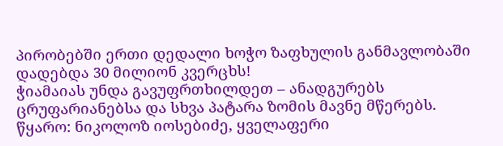პირობებში ერთი დედალი ხოჭო ზაფხულის განმავლობაში დადებდა 30 მილიონ კვერცხს!
ჭიამაიას უნდა გავუფრთხილდეთ – ანადგურებს ცრუფარიანებსა და სხვა პატარა ზომის მავნე მწერებს.
წყარო: ნიკოლოზ იოსებიძე, ყველაფერი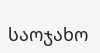საოჯახო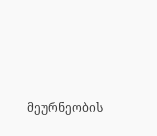მეურნეობის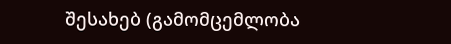შესახებ (გამომცემლობა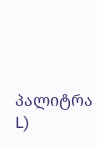პალიტრა L)